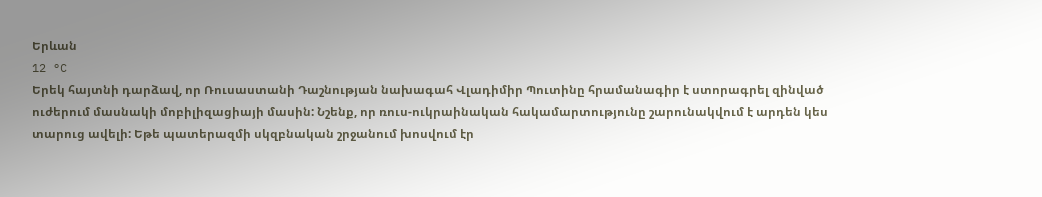Երևան
12 °C
Երեկ հայտնի դարձավ, որ Ռուսաստանի Դաշնության նախագահ Վլադիմիր Պուտինը հրամանագիր է ստորագրել զինված ուժերում մասնակի մոբիլիզացիայի մասին: Նշենք, որ ռուս-ուկրաինական հակամարտությունը շարունակվում է արդեն կես տարուց ավելի: Եթե պատերազմի սկզբնական շրջանում խոսվում էր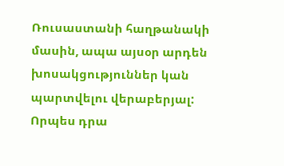Ռուսաստանի հաղթանակի մասին, ապա այսօր արդեն խոսակցություններ կան պարտվելու վերաբերյալ: Որպես դրա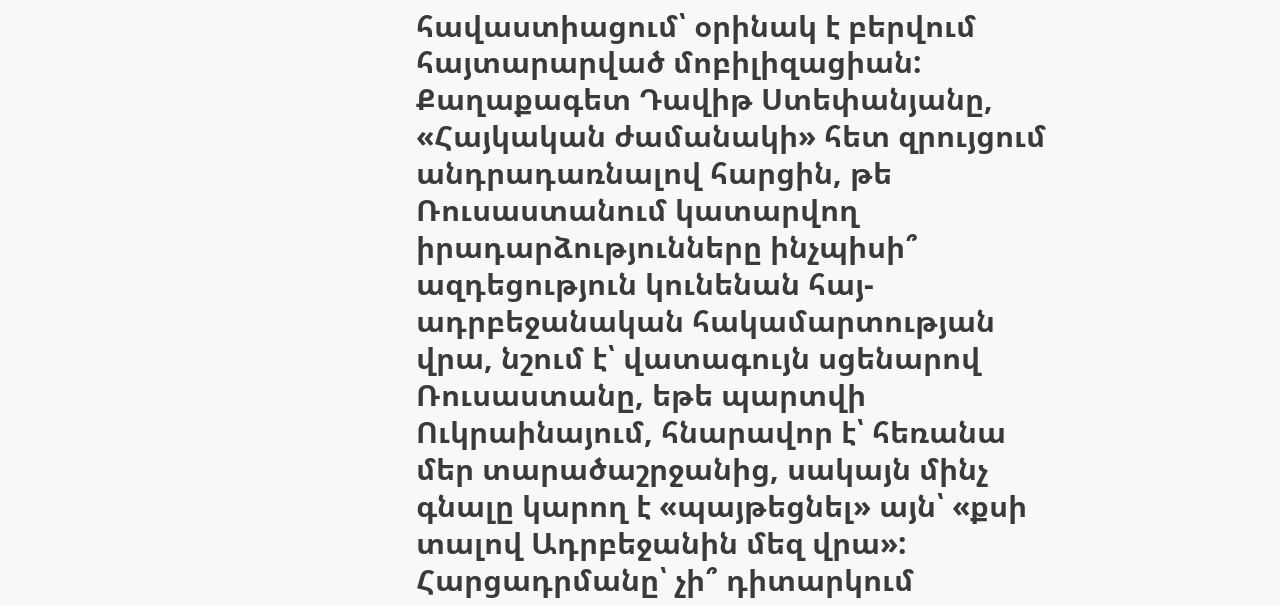հավաստիացում՝ օրինակ է բերվում հայտարարված մոբիլիզացիան:
Քաղաքագետ Դավիթ Ստեփանյանը, «Հայկական ժամանակի» հետ զրույցում անդրադառնալով հարցին, թե Ռուսաստանում կատարվող իրադարձությունները ինչպիսի՞ ազդեցություն կունենան հայ-ադրբեջանական հակամարտության վրա, նշում է՝ վատագույն սցենարով Ռուսաստանը, եթե պարտվի Ուկրաինայում, հնարավոր է՝ հեռանա մեր տարածաշրջանից, սակայն մինչ գնալը կարող է «պայթեցնել» այն՝ «քսի տալով Ադրբեջանին մեզ վրա»:
Հարցադրմանը՝ չի՞ դիտարկում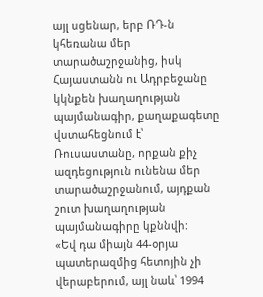այլ սցենար, երբ ՌԴ-ն կհեռանա մեր տարածաշրջանից, իսկ Հայաստանն ու Ադրբեջանը կկնքեն խաղաղության պայմանագիր, քաղաքագետը վստահեցնում է՝ Ռուսաստանը, որքան քիչ ազդեցություն ունենա մեր տարածաշրջանում, այդքան շուտ խաղաղության պայմանագիրը կքննվի:
«Եվ դա միայն 44-օրյա պատերազմից հետոյին չի վերաբերում, այլ նաև՝ 1994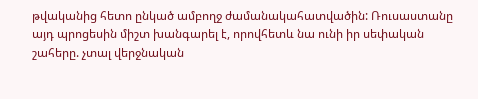թվականից հետո ընկած ամբողջ ժամանակահատվածին: Ռուսաստանը այդ պրոցեսին միշտ խանգարել է, որովհետև նա ունի իր սեփական շահերը. չտալ վերջնական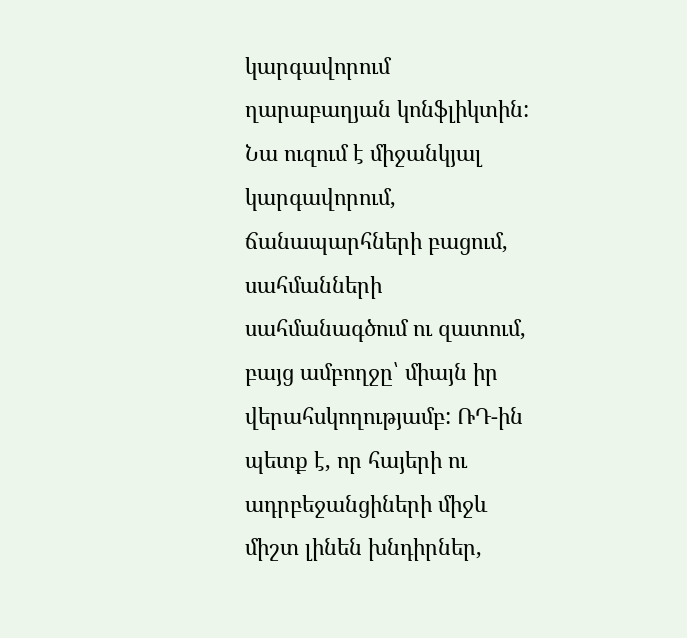կարգավորում ղարաբաղյան կոնֆլիկտին: Նա ուզում է միջանկյալ կարգավորում, ճանապարհների բացում, սահմանների սահմանագծում ու զատում, բայց ամբողջը՝ միայն իր վերահսկողությամբ: ՌԴ-ին պետք է, որ հայերի ու ադրբեջանցիների միջև միշտ լինեն խնդիրներ,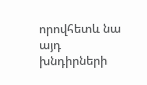որովհետև նա այդ խնդիրների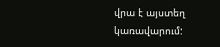վրա է այստեղ կառավարում: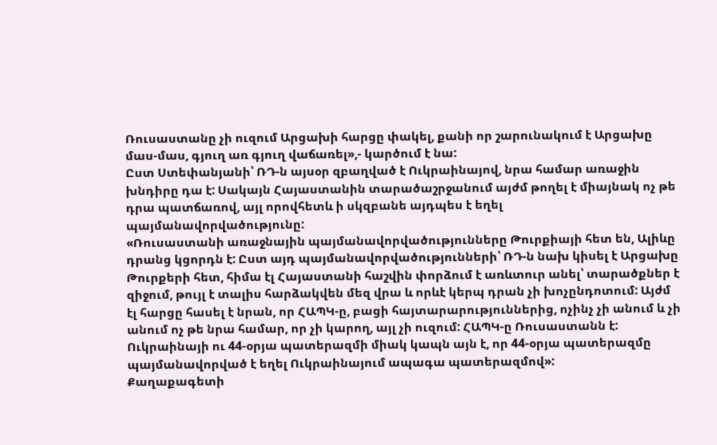Ռուսաստանը չի ուզում Արցախի հարցը փակել, քանի որ շարունակում է Արցախը մաս-մաս, գյուղ առ գյուղ վաճառել»,- կարծում է նա:
Ըստ Ստեփանյանի՝ ՌԴ-ն այսօր զբաղված է Ուկրաինայով, նրա համար առաջին խնդիրը դա է: Սակայն Հայաստանին տարածաշրջանում այժմ թողել է միայնակ ոչ թե դրա պատճառով, այլ որովհետև ի սկզբանե այդպես է եղել պայմանավորվածությունը:
«Ռուսաստանի առաջնային պայմանավորվածությունները Թուրքիայի հետ են, Ալիևը դրանց կցորդն է: Ըստ այդ պայմանավորվածությունների՝ ՌԴ-ն նախ կիսել է Արցախը Թուրքերի հետ, հիմա էլ Հայաստանի հաշվին փորձում է առևտուր անել՝ տարածքներ է զիջում, թույլ է տալիս հարձակվեն մեզ վրա և որևէ կերպ դրան չի խոչընդոտում: Այժմ էլ հարցը հասել է նրան, որ ՀԱՊԿ-ը, բացի հայտարարություններից, ոչինչ չի անում և չի անում ոչ թե նրա համար, որ չի կարող, այլ չի ուզում: ՀԱՊԿ-ը Ռուսաստանն է: Ուկրաինայի ու 44-օրյա պատերազմի միակ կապն այն է, որ 44-օրյա պատերազմը պայմանավորված է եղել Ուկրաինայում ապագա պատերազմով»:
Քաղաքագետի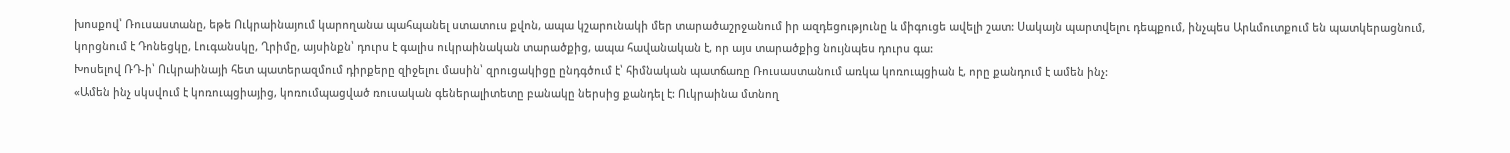խոսքով՝ Ռուսաստանը, եթե Ուկրաինայում կարողանա պահպանել ստատուս քվոն, ապա կշարունակի մեր տարածաշրջանում իր ազդեցությունը և միգուցե ավելի շատ: Սակայն պարտվելու դեպքում, ինչպես Արևմուտքում են պատկերացնում, կորցնում է Դոնեցկը, Լուգանսկը, Ղրիմը, այսինքն՝ դուրս է գալիս ուկրաինական տարածքից, ապա հավանական է, որ այս տարածքից նույնպես դուրս գա:
Խոսելով ՌԴ-ի՝ Ուկրաինայի հետ պատերազմում դիրքերը զիջելու մասին՝ զրուցակիցը ընդգծում է՝ հիմնական պատճառը Ռուսաստանում առկա կոռուպցիան է, որը քանդում է ամեն ինչ:
«Ամեն ինչ սկսվում է կոռուպցիայից, կոռումպացված ռուսական գեներալիտետը բանակը ներսից քանդել է: Ուկրաինա մտնող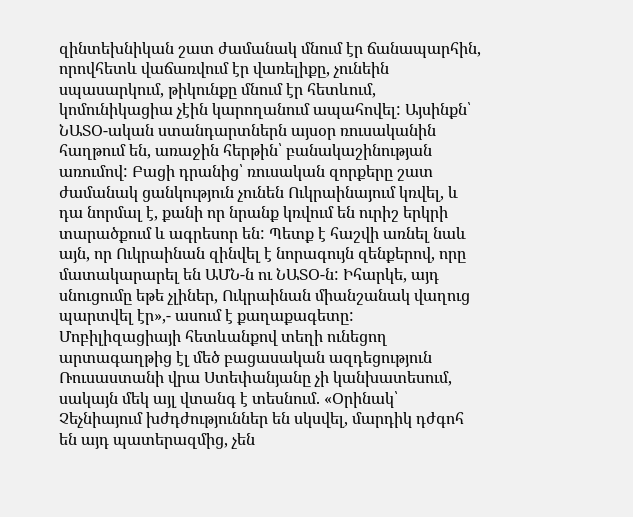զինտեխնիկան շատ ժամանակ մնում էր ճանապարհին, որովհետև վաճառվում էր վառելիքը, չունեին սպասարկում, թիկունքը մնում էր հետևում, կոմունիկացիա չէին կարողանում ապահովել: Այսինքն՝ ՆԱՏՕ-ական ստանդարտներն այսօր ռուսականին հաղթում են, առաջին հերթին՝ բանակաշինության առումով: Բացի դրանից՝ ռուսական զորքերը շատ ժամանակ ցանկություն չունեն Ուկրաինայում կռվել, և դա նորմալ է, քանի որ նրանք կռվում են ուրիշ երկրի տարածքում և ագրեսոր են: Պետք է հաշվի առնել նաև այն, որ Ուկրաինան զինվել է նորագույն զենքերով, որը մատակարարել են ԱՄՆ-ն ու ՆԱՏՕ-ն: Իհարկե, այդ սնուցումը եթե չլիներ, Ուկրաինան միանշանակ վաղուց պարտվել էր»,- ասում է քաղաքագետը:
Մոբիլիզացիայի հետևանքով տեղի ունեցող արտագաղթից էլ մեծ բացասական ազդեցություն Ռուսաստանի վրա Ստեփանյանը չի կանխատեսում, սակայն մեկ այլ վտանգ է տեսնում. «Օրինակ՝ Չեչնիայում խժդժություններ են սկսվել, մարդիկ դժգոհ են այդ պատերազմից, չեն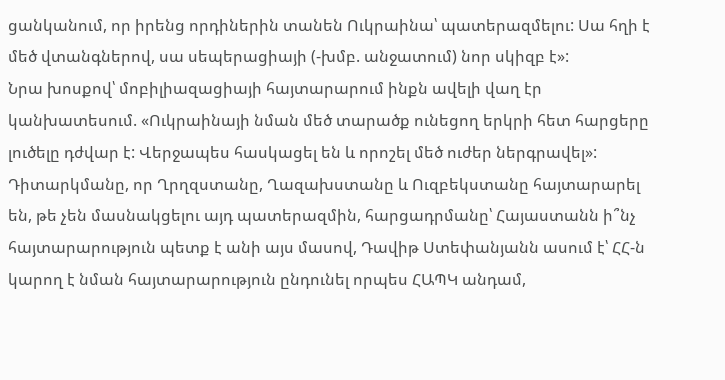ցանկանում, որ իրենց որդիներին տանեն Ուկրաինա՝ պատերազմելու: Սա հղի է մեծ վտանգներով, սա սեպերացիայի (-խմբ. անջատում) նոր սկիզբ է»:
Նրա խոսքով՝ մոբիլիազացիայի հայտարարում ինքն ավելի վաղ էր կանխատեսում. «Ուկրաինայի նման մեծ տարածք ունեցող երկրի հետ հարցերը լուծելը դժվար է: Վերջապես հասկացել են և որոշել մեծ ուժեր ներգրավել»:
Դիտարկմանը, որ Ղրղզստանը, Ղազախստանը և Ուզբեկստանը հայտարարել են, թե չեն մասնակցելու այդ պատերազմին, հարցադրմանը՝ Հայաստանն ի՞նչ հայտարարություն պետք է անի այս մասով, Դավիթ Ստեփանյանն ասում է՝ ՀՀ-ն կարող է նման հայտարարություն ընդունել որպես ՀԱՊԿ անդամ,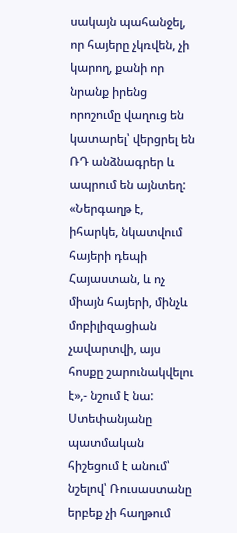սակայն պահանջել, որ հայերը չկռվեն, չի կարող, քանի որ նրանք իրենց որոշումը վաղուց են կատարել՝ վերցրել են ՌԴ անձնագրեր և ապրում են այնտեղ:
«Ներգաղթ է, իհարկե, նկատվում հայերի դեպի Հայաստան, և ոչ միայն հայերի, մինչև մոբիլիզացիան չավարտվի, այս հոսքը շարունակվելու է»,- նշում է նա:
Ստեփանյանը պատմական հիշեցում է անում՝ նշելով՝ Ռուսաստանը երբեք չի հաղթում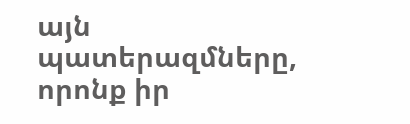այն պատերազմները, որոնք իր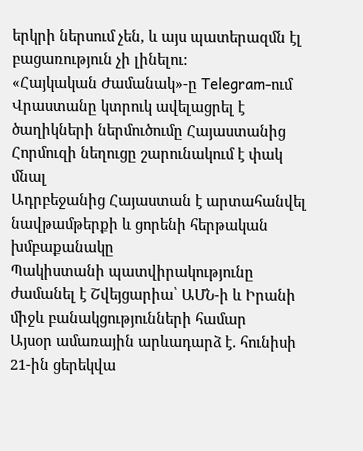երկրի ներսում չեն, և այս պատերազմն էլ բացառություն չի լինելու:
«Հայկական Ժամանակ»-ը Telegram-ում
Վրաստանը կտրուկ ավելացրել է ծաղիկների ներմուծումը Հայաստանից
Հորմուզի նեղուցը շարունակում է փակ մնալ
Ադրբեջանից Հայաստան է արտահանվել նավթամթերքի և ցորենի հերթական խմբաքանակը
Պակիստանի պատվիրակությունը ժամանել է Շվեյցարիա՝ ԱՄՆ-ի և Իրանի միջև բանակցությունների համար
Այսօր ամառային արևադարձ է․ հունիսի 21-ին ցերեկվա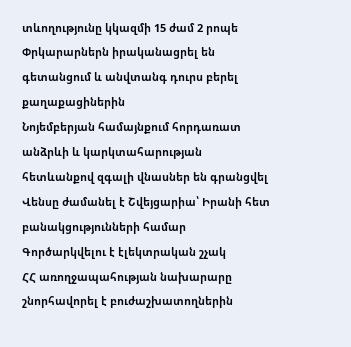տևողությունը կկազմի 15 ժամ 2 րոպե
Փրկարարներն իրականացրել են գետանցում և անվտանգ դուրս բերել քաղաքացիներին
Նոյեմբերյան համայնքում հորդառատ անձրևի և կարկտահարության հետևանքով զգալի վնասներ են գրանցվել
Վենսը ժամանել է Շվեյցարիա՝ Իրանի հետ բանակցությունների համար
Գործարկվելու է էլեկտրական շչակ
ՀՀ առողջապահության նախարարը շնորհավորել է բուժաշխատողներին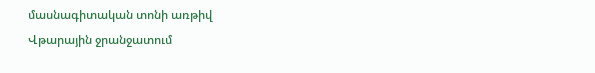մասնագիտական տոնի առթիվ
Վթարային ջրանջատում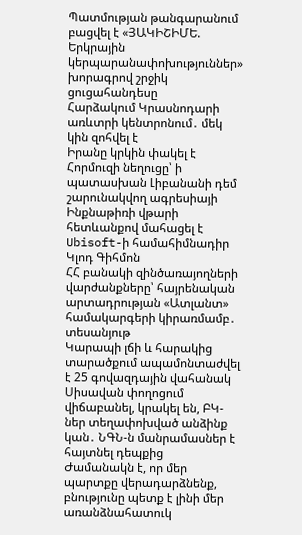Պատմության թանգարանում բացվել է «ՅԱԿԻՇԻՄԵ. Երկրային կերպարանափոխություններ» խորագրով շրջիկ ցուցահանդեսը
Հարձակում Կրասնոդարի առևտրի կենտրոնում․ մեկ կին զոհվել է
Իրանը կրկին փակել է Հորմուզի նեղուցը՝ ի պատասխան Լիբանանի դեմ շարունակվող ագրեսիայի
Ինքնաթիռի վթարի հետևանքով մահացել է Ubisoft-ի համահիմնադիր Կլոդ Գիհմոն
ՀՀ բանակի զինծառայողների վարժանքները՝ հայրենական արտադրության «Ատլանտ» համակարգերի կիրառմամբ․ տեսանյութ
Կարապի լճի և հարակից տարածքում ապամոնտաժվել է 25 գովազդային վահանակ
Սիսավան փողոցում վիճաբանել, կրակել են, ԲԿ-ներ տեղափոխված անձինք կան․ ՆԳՆ-ն մանրամասներ է հայտնել դեպքից
Ժամանակն է, որ մեր պարտքը վերադարձնենք, բնությունը պետք է լինի մեր առանձնահատուկ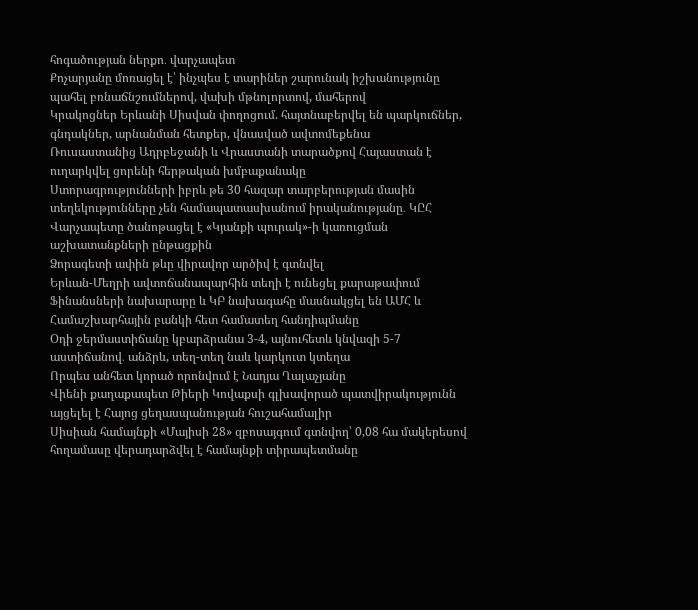հոգածության ներքո․ վարչապետ
Քոչարյանը մոռացել է՝ ինչպես է տարիներ շարունակ իշխանությունը պահել բռնաճնշումներով, վախի մթնոլորտով, մահերով
Կրակոցներ Երևանի Սիսվան փողոցում. հայտնաբերվել են պարկուճներ, գնդակներ, արնանման հետքեր, վնասված ավտոմեքենա
Ռուսաստանից Ադրբեջանի և Վրաստանի տարածքով Հայաստան է ուղարկվել ցորենի հերթական խմբաքանակը
Ստորագրությունների իբրև թե 30 հազար տարբերության մասին տեղեկությունները չեն համապատասխանում իրականությանը․ ԿԸՀ
Վարչապետը ծանոթացել է «Կյանքի պուրակ»-ի կառուցման աշխատանքների ընթացքին
Ձորագետի ափին թևը վիրավոր արծիվ է գտնվել
Երևան-Մեղրի ավտոճանապարհին տեղի է ունեցել քարաթափում
Ֆինանսների նախարարը և ԿԲ նախագահը մասնակցել են ԱՄՀ և Համաշխարհային բանկի հետ համատեղ հանդիպմանը
Օդի ջերմաստիճանը կբարձրանա 3-4, այնուհետև կնվազի 5-7 աստիճանով․ անձրև, տեղ-տեղ նաև կարկուտ կտեղա
Որպես անհետ կորած որոնվում է Նադյա Ղալաչյանը
Վիենի քաղաքապետ Թիերի Կովաքսի գլխավորած պատվիրակությունն այցելել է Հայոց ցեղասպանության հուշահամալիր
Սիսիան համայնքի «Մայիսի 28» զբոսայգում գտնվող՝ 0,08 հա մակերեսով հողամասը վերադարձվել է համայնքի տիրապետմանը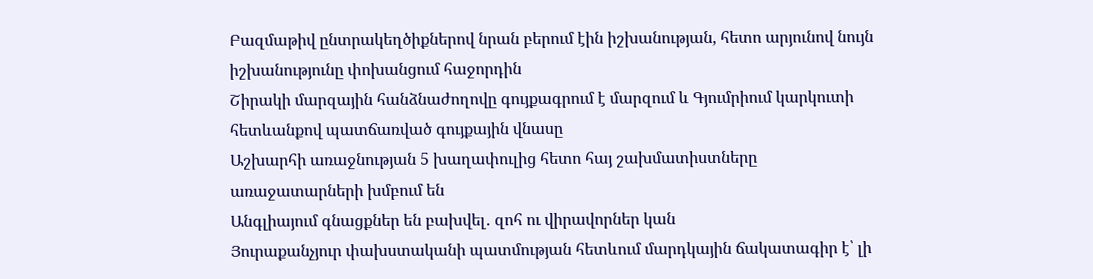Բազմաթիվ ընտրակեղծիքներով նրան բերում էին իշխանության, հետո արյունով նույն իշխանությունը փոխանցում հաջորդին
Շիրակի մարզային հանձնաժողովը գույքագրում է մարզում և Գյումրիում կարկուտի հետևանքով պատճառված գույքային վնասը
Աշխարհի առաջնության 5 խաղափուլից հետո հայ շախմատիստները առաջատարների խմբում են
Անգլիայում գնացքներ են բախվել․ զոհ ու վիրավորներ կան
Յուրաքանչյուր փախստականի պատմության հետևում մարդկային ճակատագիր է՝ լի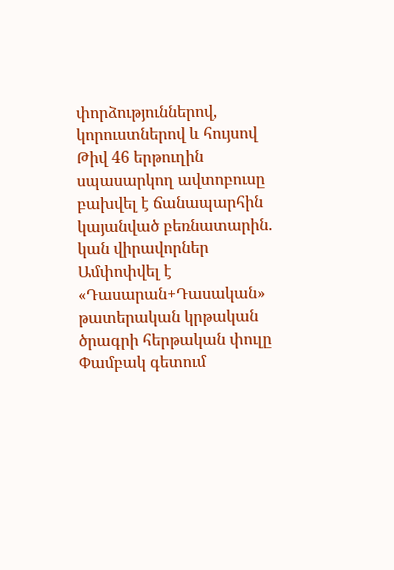փորձություններով, կորուստներով և հույսով
Թիվ 46 երթուղին սպասարկող ավտոբուսը բախվել է ճանապարհին կայանված բեռնատարին. կան վիրավորներ
Ամփոփվել է «Դասարան+Դասական» թատերական կրթական ծրագրի հերթական փուլը
Փամբակ գետում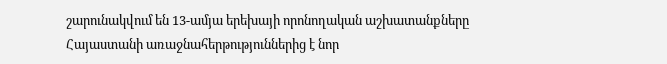շարունակվում են 13-ամյա երեխայի որոնողական աշխատանքները
Հայաստանի առաջնահերթություններից է նոր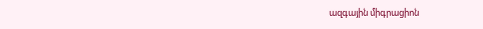ազգային միգրացիոն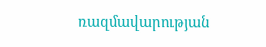ռազմավարության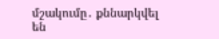մշակումը․ քննարկվել են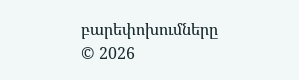բարեփոխումները
© 2026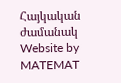Հայկական ժամանակ
Website by MATEMAT